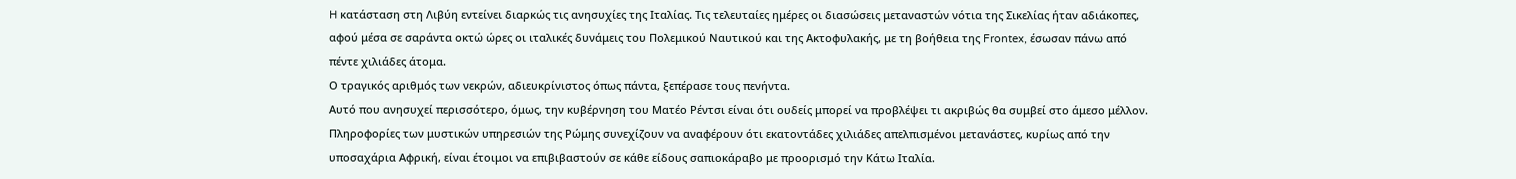H κατάσταση στη Λιβύη εντείνει διαρκώς τις ανησυχίες της Ιταλίας. Τις τελευταίες ημέρες οι διασώσεις μεταναστών νότια της Σικελίας ήταν αδιάκοπες, αφού μέσα σε σαράντα οκτώ ώρες οι ιταλικές δυνάμεις του Πολεμικού Ναυτικού και της Ακτοφυλακής, με τη βοήθεια της Frontex, έσωσαν πάνω από πέντε χιλιάδες άτομα.
Ο τραγικός αριθμός των νεκρών, αδιευκρίνιστος όπως πάντα, ξεπέρασε τους πενήντα.
Αυτό που ανησυχεί περισσότερο, όμως, την κυβέρνηση του Ματέο Ρέντσι είναι ότι ουδείς μπορεί να προβλέψει τι ακριβώς θα συμβεί στο άμεσο μέλλον.
Πληροφορίες των μυστικών υπηρεσιών της Ρώμης συνεχίζουν να αναφέρουν ότι εκατοντάδες χιλιάδες απελπισμένοι μετανάστες, κυρίως από την υποσαχάρια Αφρική, είναι έτοιμοι να επιβιβαστούν σε κάθε είδους σαπιοκάραβο με προορισμό την Κάτω Ιταλία.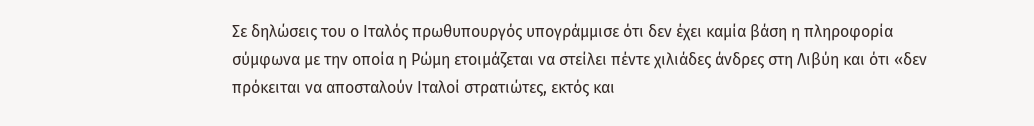Σε δηλώσεις του ο Ιταλός πρωθυπουργός υπογράμμισε ότι δεν έχει καμία βάση η πληροφορία σύμφωνα με την οποία η Ρώμη ετοιμάζεται να στείλει πέντε χιλιάδες άνδρες στη Λιβύη και ότι «δεν πρόκειται να αποσταλούν Ιταλοί στρατιώτες, εκτός και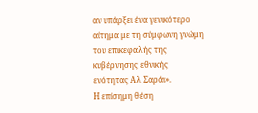αν υπάρξει ένα γενικότερο αίτημα με τη σύμφωνη γνώμη του επικεφαλής της κυβέρνησης εθνικής ενότητας Αλ Σαράι».
Η επίσημη θέση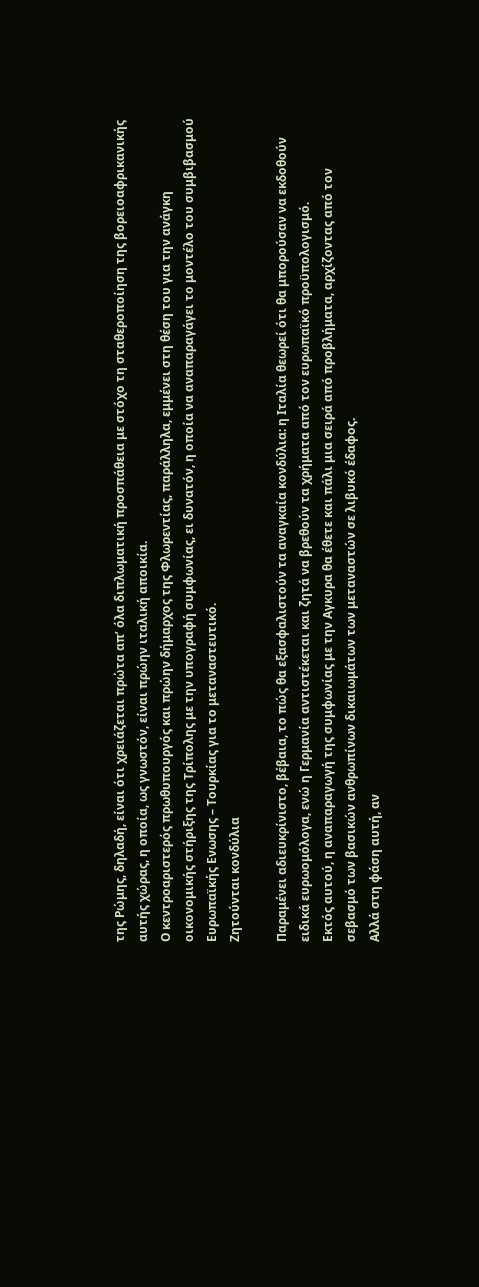της Ρώμης, δηλαδή, είναι ότι χρειάζεται πρώτα απ’ όλα διπλωματική προσπάθεια με στόχο τη σταθεροποίηση της βορειοαφρικανικής αυτής χώρας, η οποία, ως γνωστόν, είναι πρώην ιταλική αποικία.
Ο κεντροαριστερός πρωθυπουργός και πρώην δήμαρχος της Φλωρεντίας, παράλληλα, εμμένει στη θέση του για την ανάγκη οικονομικής στήριξης της Τρίπολης με την υπογραφή συμφωνίας, ει δυνατόν, η οποία να αναπαραγάγει το μοντέλο του συμβιβασμού Ευρωπαϊκής Ενωσης – Τουρκίας για το μεταναστευτικό.
Ζητούνται κονδύλια

Παραμένει αδιευκρίνιστο, βέβαια, το πώς θα εξασφαλιστούν τα αναγκαία κονδύλια: η Ιταλία θεωρεί ότι θα μπορούσαν να εκδοθούν ειδικά ευρωομόλογα, ενώ η Γερμανία αντιστέκεται και ζητά να βρεθούν τα χρήματα από τον ευρωπαϊκό προϋπολογισμό.
Εκτός αυτού, η αναπαραγωγή της συμφωνίας με την Αγκυρα θα έθετε και πάλι μια σειρά από προβλήματα, αρχίζοντας από τον σεβασμό των βασικών ανθρωπίνων δικαιωμάτων των μεταναστών σε λιβυκό έδαφος.
Αλλά στη φάση αυτή, αν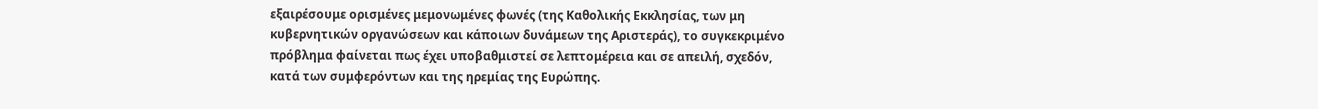εξαιρέσουμε ορισμένες μεμονωμένες φωνές (της Καθολικής Εκκλησίας, των μη κυβερνητικών οργανώσεων και κάποιων δυνάμεων της Αριστεράς), το συγκεκριμένο πρόβλημα φαίνεται πως έχει υποβαθμιστεί σε λεπτομέρεια και σε απειλή, σχεδόν, κατά των συμφερόντων και της ηρεμίας της Ευρώπης.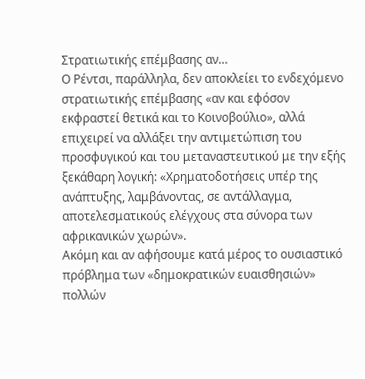Στρατιωτικής επέμβασης αν…
Ο Ρέντσι, παράλληλα, δεν αποκλείει το ενδεχόμενο στρατιωτικής επέμβασης «αν και εφόσον εκφραστεί θετικά και το Κοινοβούλιο», αλλά επιχειρεί να αλλάξει την αντιμετώπιση του προσφυγικού και του μεταναστευτικού με την εξής ξεκάθαρη λογική: «Χρηματοδοτήσεις υπέρ της ανάπτυξης, λαμβάνοντας, σε αντάλλαγμα, αποτελεσματικούς ελέγχους στα σύνορα των αφρικανικών χωρών».
Ακόμη και αν αφήσουμε κατά μέρος το ουσιαστικό πρόβλημα των «δημοκρατικών ευαισθησιών» πολλών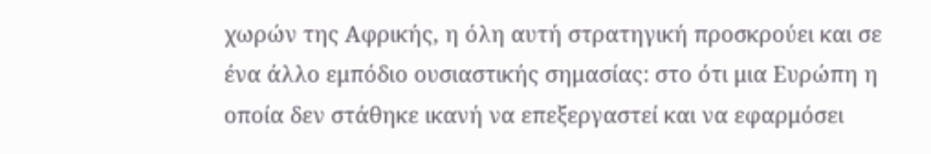χωρών της Αφρικής, η όλη αυτή στρατηγική προσκρούει και σε ένα άλλο εμπόδιο ουσιαστικής σημασίας: στο ότι μια Ευρώπη η οποία δεν στάθηκε ικανή να επεξεργαστεί και να εφαρμόσει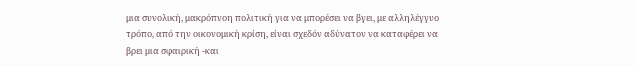μια συνολική, μακρόπνοη πολιτική για να μπορέσει να βγει, με αλληλέγγυο τρόπο, από την οικονομική κρίση, είναι σχεδόν αδύνατον να καταφέρει να βρει μια σφαιρική -και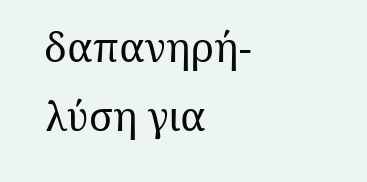δαπανηρή- λύση για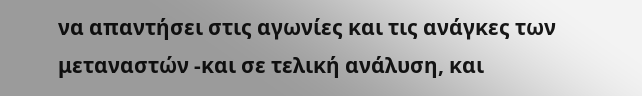να απαντήσει στις αγωνίες και τις ανάγκες των μεταναστών -και σε τελική ανάλυση, και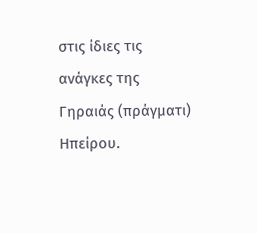στις ίδιες τις ανάγκες της Γηραιάς (πράγματι) Ηπείρου.